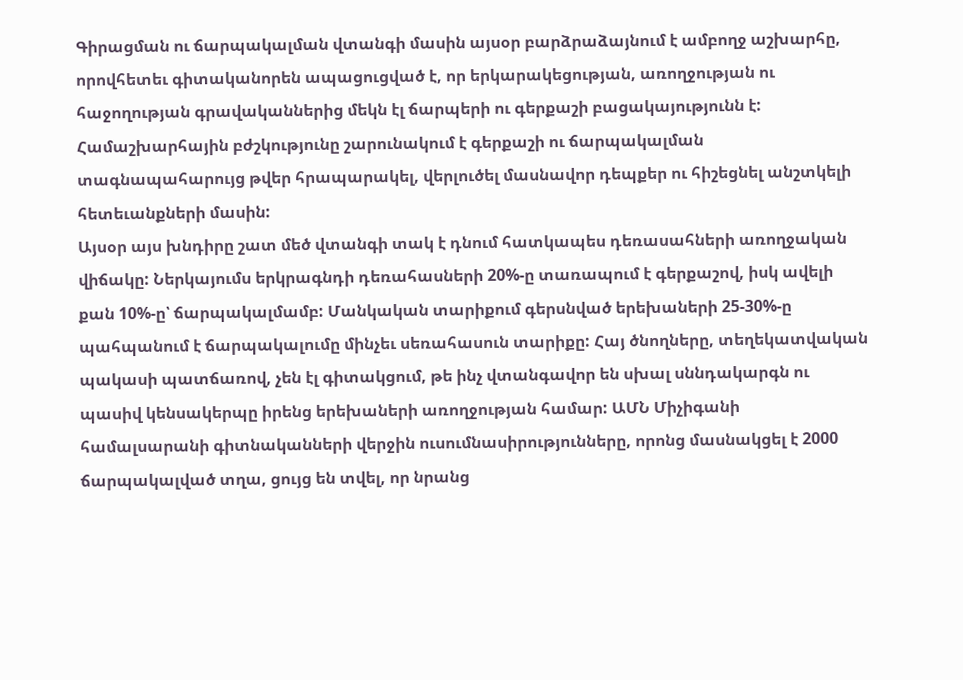Գիրացման ու ճարպակալման վտանգի մասին այսօր բարձրաձայնում է ամբողջ աշխարհը, որովհետեւ գիտականորեն ապացուցված է, որ երկարակեցության, առողջության ու հաջողության գրավականներից մեկն էլ ճարպերի ու գերքաշի բացակայությունն է: Համաշխարհային բժշկությունը շարունակում է գերքաշի ու ճարպակալման տագնապահարույց թվեր հրապարակել, վերլուծել մասնավոր դեպքեր ու հիշեցնել անշտկելի հետեւանքների մասին:
Այսօր այս խնդիրը շատ մեծ վտանգի տակ է դնում հատկապես դեռասահների առողջական վիճակը: Ներկայումս երկրագնդի դեռահասների 20%-ը տառապում է գերքաշով, իսկ ավելի քան 10%-ը՝ ճարպակալմամբ: Մանկական տարիքում գերսնված երեխաների 25-30%-ը պահպանում է ճարպակալումը մինչեւ սեռահասուն տարիքը: Հայ ծնողները, տեղեկատվական պակասի պատճառով, չեն էլ գիտակցում, թե ինչ վտանգավոր են սխալ սննդակարգն ու պասիվ կենսակերպը իրենց երեխաների առողջության համար: ԱՄՆ Միչիգանի համալսարանի գիտնականների վերջին ուսումնասիրությունները, որոնց մասնակցել է 2000 ճարպակալված տղա, ցույց են տվել, որ նրանց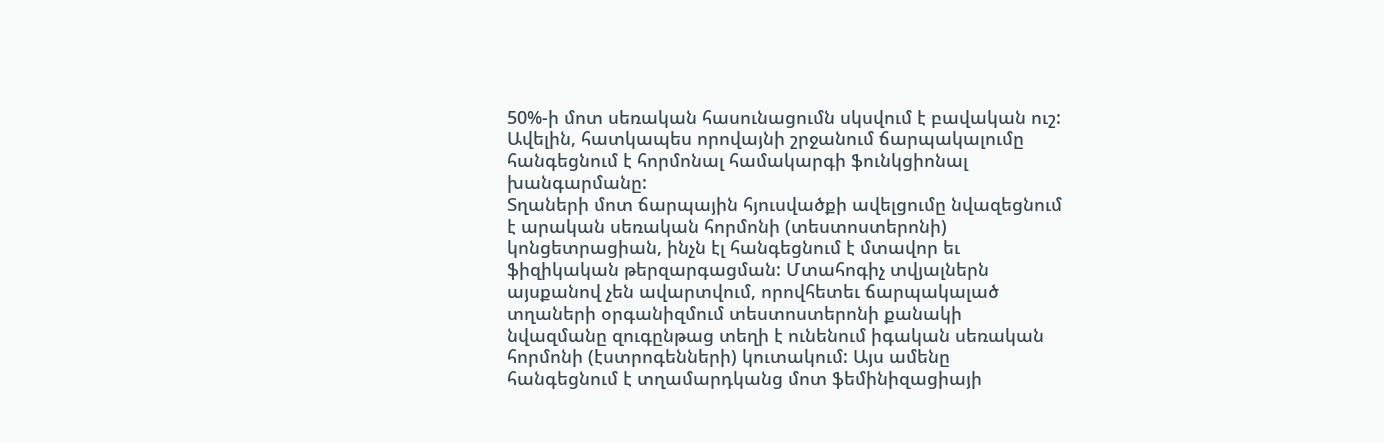50%-ի մոտ սեռական հասունացումն սկսվում է բավական ուշ: Ավելին, հատկապես որովայնի շրջանում ճարպակալումը հանգեցնում է հորմոնալ համակարգի ֆունկցիոնալ խանգարմանը:
Տղաների մոտ ճարպային հյուսվածքի ավելցումը նվազեցնում է արական սեռական հորմոնի (տեստոստերոնի) կոնցետրացիան, ինչն էլ հանգեցնում է մտավոր եւ ֆիզիկական թերզարգացման: Մտահոգիչ տվյալներն այսքանով չեն ավարտվում, որովհետեւ ճարպակալած տղաների օրգանիզմում տեստոստերոնի քանակի նվազմանը զուգընթաց տեղի է ունենում իգական սեռական հորմոնի (էստրոգենների) կուտակում: Այս ամենը հանգեցնում է տղամարդկանց մոտ ֆեմինիզացիայի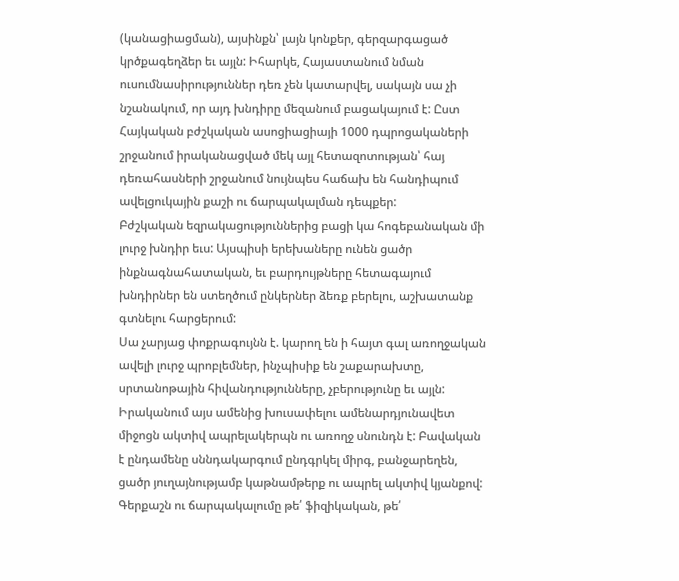(կանացիացման), այսինքն՝ լայն կոնքեր, գերզարգացած կրծքագեղձեր եւ այլն: Իհարկե, Հայաստանում նման ուսումնասիրություններ դեռ չեն կատարվել, սակայն սա չի նշանակում, որ այդ խնդիրը մեզանում բացակայում է: Ըստ Հայկական բժշկական ասոցիացիայի 1000 դպրոցակաների շրջանում իրականացված մեկ այլ հետազոտության՝ հայ դեռահասների շրջանում նույնպես հաճախ են հանդիպում ավելցուկային քաշի ու ճարպակալման դեպքեր:
Բժշկական եզրակացություններից բացի կա հոգեբանական մի լուրջ խնդիր եւս: Այսպիսի երեխաները ունեն ցածր ինքնագնահատական, եւ բարդույթները հետագայում խնդիրներ են ստեղծում ընկերներ ձեռք բերելու, աշխատանք գտնելու հարցերում:
Սա չարյաց փոքրագույնն է. կարող են ի հայտ գալ առողջական ավելի լուրջ պրոբլեմներ, ինչպիսիք են շաքարախտը, սրտանոթային հիվանդությունները, չբերությունը եւ այլն:
Իրականում այս ամենից խուսափելու ամենարդյունավետ միջոցն ակտիվ ապրելակերպն ու առողջ սնունդն է: Բավական է ընդամենը սննդակարգում ընդգրկել միրգ, բանջարեղեն, ցածր յուղայնությամբ կաթնամթերք ու ապրել ակտիվ կյանքով:
Գերքաշն ու ճարպակալումը թե՛ ֆիզիկական, թե՛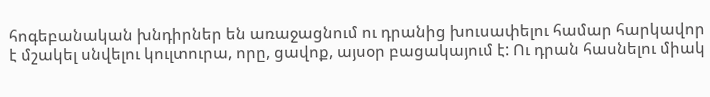հոգեբանական խնդիրներ են առաջացնում ու դրանից խուսափելու համար հարկավոր է մշակել սնվելու կուլտուրա, որը, ցավոք, այսօր բացակայում է: Ու դրան հասնելու միակ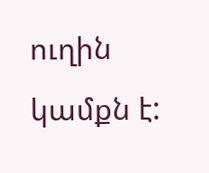ուղին կամքն է: